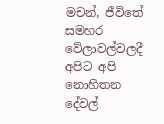මචන්, ජීවිතේ සමහර වේලාවල්වලදී අපිට අපි නොහිතන දේවල්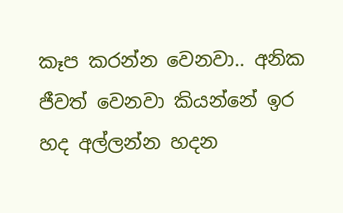කෑප කරන්න වෙනවා.. අනික ජීවත් වෙනවා කියන්නේ ඉර හද අල්ලන්න හදන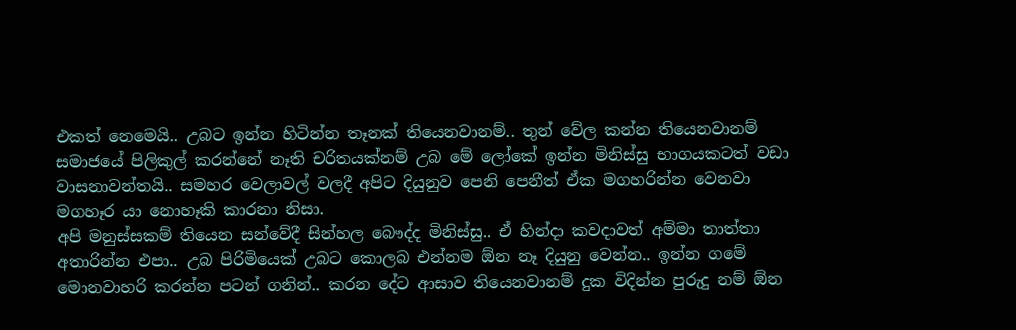එකත් නෙමෙයි.. උබට ඉන්න හිටින්න තෑනක් තියෙනවානම්.. තුන් වේල කන්න තියෙනවානම් සමාජයේ පිලිකුල් කරන්නේ නෑති චරිතයක්නම් උබ මේ ලෝකේ ඉන්න මිනිස්සු භාගයකටත් වඩා වාසනාවන්තයි.. සමහර වෙලාවල් වලදී අපිට දියුනුව පෙනි පෙනීත් ඒක මගහරින්න වෙනවා මගහෑර යා නොහෑකි කාරනා නිසා.
අපි මනුස්සකම් තියෙන සන්වේදී සින්හල බෞද්ද මිනිස්සු.. ඒ හින්දා කවදාවත් අම්මා තාත්තා අතාරින්න එපා.. උබ පිරිමියෙක් උබට කොලබ එන්නම ඕන නෑ දියුනු වෙන්න.. ඉන්න ගමේ මොනවාහරි කරන්න පටන් ගනින්.. කරන දේට ආසාව තියෙනවානම් දුක විදින්න පුරුදු නම් ඕන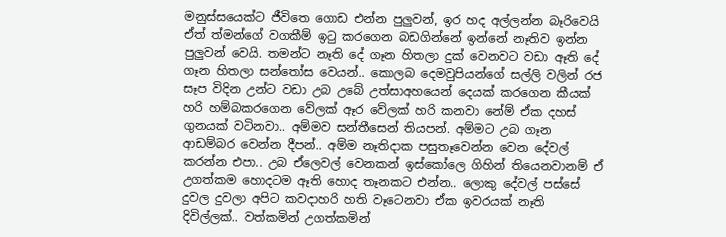මනුස්සයෙක්ට ජීවිතෙ ගොඩ එන්න පුලුවන්, ඉර හද අල්ලන්න බෑරිවෙයි ඒත් ත්මන්ගේ වගකීම් ඉටු කරගෙන බඩගින්නේ ඉන්නේ නෑතිව ඉන්න පුලුවන් වෙයි. තමන්ට නෑති දේ ගෑන හිතලා දුක් වෙනවට වඩා ඈති දේ ගෑන හිතලා සන්තෝස වෙයන්.. කොලබ දෙමවුපියන්ගේ සල්ලි වලින් රජ සෑප විදින උන්ට වඩා උබ උබේ උත්සාඅහයෙන් දෙයක් කරගෙන කීයක් හරි හම්බකරගෙන වේලක් ඈර වේලක් හරි කනවා නේම් ඒක දහස් ගුනයක් වටිනවා.. අම්මව සන්තීසෙන් තියපන්. අම්මට උබ ගෑන ආඩම්බර වෙන්න දීපන්.. අම්ම නෑතිදාක පසුතෑවෙන්න වෙන දේවල් කරන්න එපා.. උබ ඒලෙවල් වෙනකන් ඉස්කෝලෙ ගිහින් තියෙනවානම් ඒ උගත්කම හොදටම ඈති හොද තෑනකට එන්න.. ලොකු දේවල් පස්සේ දුවල දුවලා අපිට කවදාහරි හති වෑටෙනවා ඒක ඉවරයක් නෑති දිවිල්ලක්.. වත්කමින් උගත්කමින්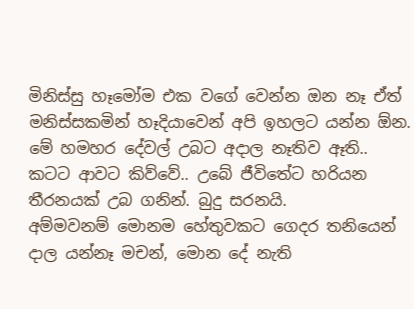මිනිස්සු හෑමෝම එක වගේ වෙන්න ඔන නෑ ඒත් මනිස්සකමින් හෑදියාවෙන් අපි ඉහලට යන්න ඕන.
මේ හමහර දේවල් උබට අදාල නෑතිව ඈති.. කටට ආවට කිව්වේ.. උබේ ජීවිතේට හරියන තීරනයක් උබ ගනින්. බුදු සරනයි.
අම්මවනම් මොනම හේතුවකට ගෙදර තනියෙන් දාල යන්නෑ මචන්, මොන දේ නැති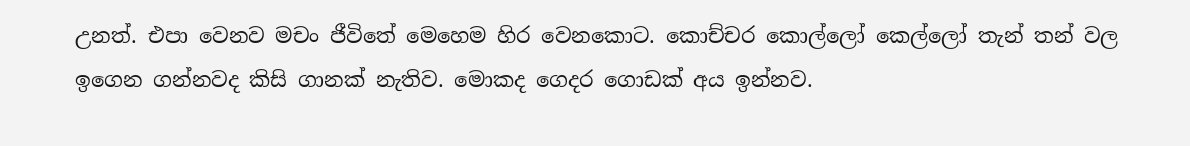උනත්. එපා වෙනව මචං ජීවිතේ මෙහෙම හිර වෙනකොට. කොච්චර කොල්ලෝ කෙල්ලෝ තැන් තන් වල ඉගෙන ගන්නවද කිසි ගානක් නැතිව. මොකද ගෙදර ගොඩක් අය ඉන්නව.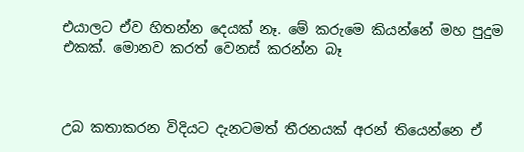එයාලට ඒව හිතන්න දෙයක් නෑ. මේ කරුමෙ කියන්නේ මහ පුදුම එකක්. මොනව කරත් වෙනස් කරන්න බෑ



උබ කතාකරන විදියට දැනටමත් තීරනයක් අරන් තියෙන්නෙ ඒ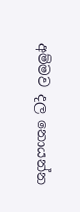අම්මව දල නොයන්න